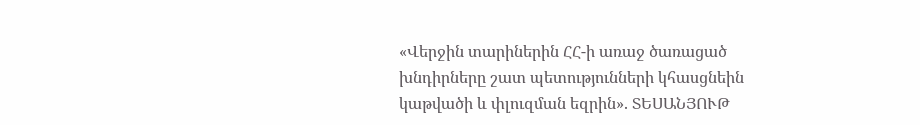«Վերջին տարիներին ՀՀ-ի առաջ ծառացած խնդիրները շատ պետությունների կհասցնեին կաթվածի և փլուզման եզրին». ՏԵՍԱՆՅՈՒԹ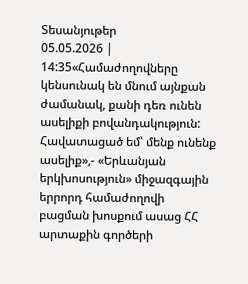Տեսանյութեր
05.05.2026 | 14:35«Համաժողովները կենսունակ են մնում այնքան ժամանակ, քանի դեռ ունեն ասելիքի բովանդակություն: Հավատացած եմ՝ մենք ունենք ասելիք»,- «Երևանյան երկխոսություն» միջազգային երրորդ համաժողովի բացման խոսքում ասաց ՀՀ արտաքին գործերի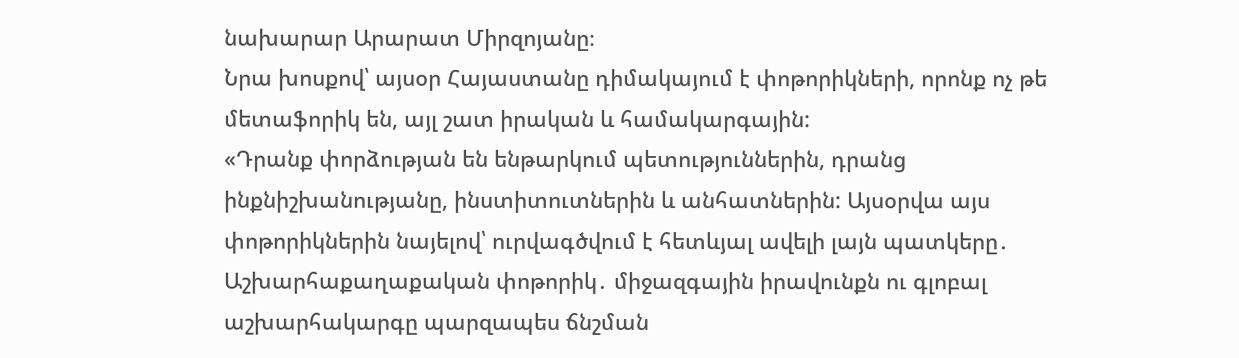նախարար Արարատ Միրզոյանը։
Նրա խոսքով՝ այսօր Հայաստանը դիմակայում է փոթորիկների, որոնք ոչ թե մետաֆորիկ են, այլ շատ իրական և համակարգային:
«Դրանք փորձության են ենթարկում պետություններին, դրանց ինքնիշխանությանը, ինստիտուտներին և անհատներին: Այսօրվա այս փոթորիկներին նայելով՝ ուրվագծվում է հետևյալ ավելի լայն պատկերը․
Աշխարհաքաղաքական փոթորիկ․ միջազգային իրավունքն ու գլոբալ աշխարհակարգը պարզապես ճնշման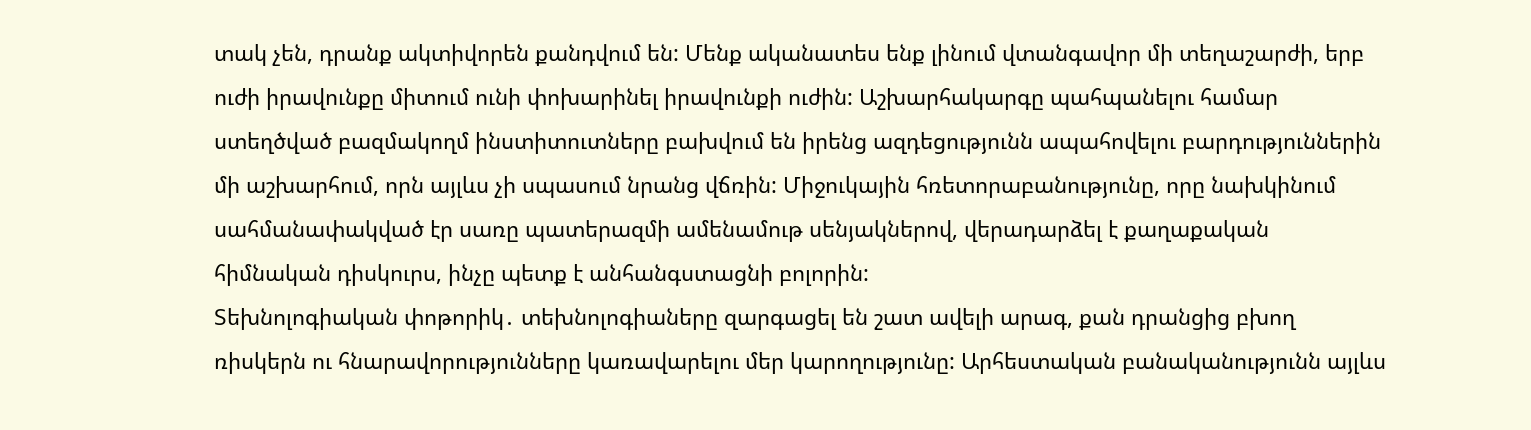տակ չեն, դրանք ակտիվորեն քանդվում են: Մենք ականատես ենք լինում վտանգավոր մի տեղաշարժի, երբ ուժի իրավունքը միտում ունի փոխարինել իրավունքի ուժին: Աշխարհակարգը պահպանելու համար ստեղծված բազմակողմ ինստիտուտները բախվում են իրենց ազդեցությունն ապահովելու բարդություններին մի աշխարհում, որն այլևս չի սպասում նրանց վճռին: Միջուկային հռետորաբանությունը, որը նախկինում սահմանափակված էր սառը պատերազմի ամենամութ սենյակներով, վերադարձել է քաղաքական հիմնական դիսկուրս, ինչը պետք է անհանգստացնի բոլորին:
Տեխնոլոգիական փոթորիկ․ տեխնոլոգիաները զարգացել են շատ ավելի արագ, քան դրանցից բխող ռիսկերն ու հնարավորությունները կառավարելու մեր կարողությունը: Արհեստական բանականությունն այլևս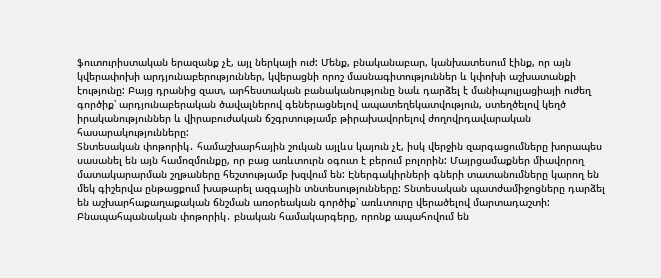ֆուտուրիստական երազանք չէ, այլ ներկայի ուժ: Մենք, բնականաբար, կանխատեսում էինք, որ այն կվերափոխի արդյունաբերություններ, կվերացնի որոշ մասնագիտություններ և կփոխի աշխատանքի էությունը: Բայց դրանից զատ, արհեստական բանականությունը նաև դարձել է մանիպուլյացիայի ուժեղ գործիք՝ արդյունաբերական ծավալներով գեներացնելով ապատեղեկատվություն, ստեղծելով կեղծ իրականություններ և վիրաբուժական ճշգրտությամբ թիրախավորելով ժողովրդավարական հասարակությունները:
Տնտեսական փոթորիկ․ համաշխարհային շուկան այլևս կայուն չէ, իսկ վերջին զարգացումները խորապես սասանել են այն համոզմունքը, որ բաց առևտուրն օգուտ է բերում բոլորին: Մայրցամաքներ միավորող մատակարարման շղթաները հեշտությամբ խզվում են: Էներգակիրների գների տատանումները կարող են մեկ գիշերվա ընթացքում խաթարել ազգային տնտեսությունները: Տնտեսական պատժամիջոցները դարձել են աշխարհաքաղաքական ճնշման առօրեական գործիք՝ առևտուրը վերածելով մարտադաշտի:
Բնապահպանական փոթորիկ․ բնական համակարգերը, որոնք ապահովում են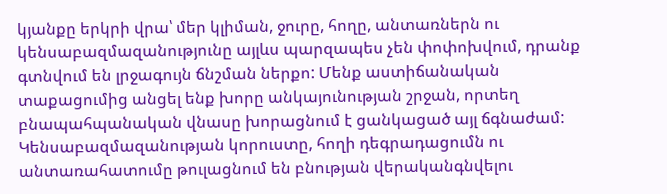կյանքը երկրի վրա՝ մեր կլիման, ջուրը, հողը, անտառներն ու կենսաբազմազանությունը այլևս պարզապես չեն փոփոխվում, դրանք գտնվում են լրջագույն ճնշման ներքո: Մենք աստիճանական տաքացումից անցել ենք խորը անկայունության շրջան, որտեղ բնապահպանական վնասը խորացնում է ցանկացած այլ ճգնաժամ:
Կենսաբազմազանության կորուստը, հողի դեգրադացումն ու անտառահատումը թուլացնում են բնության վերականգնվելու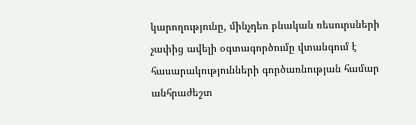կարողությունը, մինչդեռ բնական ռեսուրսների չափից ավելի օգտագործումը վտանգում է հասարակությունների գործառնության համար անհրաժեշտ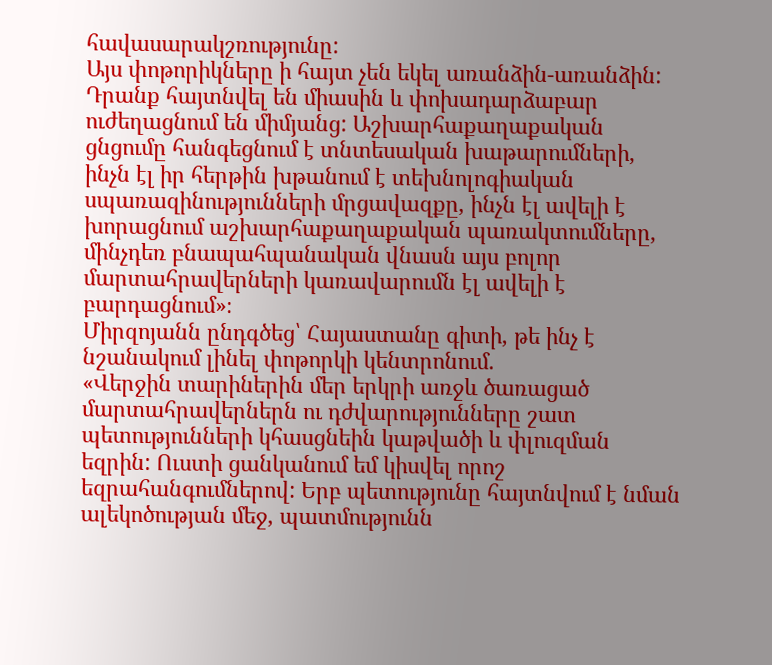հավասարակշռությունը:
Այս փոթորիկները ի հայտ չեն եկել առանձին-առանձին: Դրանք հայտնվել են միասին և փոխադարձաբար ուժեղացնում են միմյանց: Աշխարհաքաղաքական ցնցումը հանգեցնում է տնտեսական խաթարումների, ինչն էլ իր հերթին խթանում է տեխնոլոգիական սպառազինությունների մրցավազքը, ինչն էլ ավելի է խորացնում աշխարհաքաղաքական պառակտումները, մինչդեռ բնապահպանական վնասն այս բոլոր մարտահրավերների կառավարումն էլ ավելի է բարդացնում»։
Միրզոյանն ընդգծեց՝ Հայաստանը գիտի, թե ինչ է նշանակում լինել փոթորկի կենտրոնում.
«Վերջին տարիներին մեր երկրի առջև ծառացած մարտահրավերներն ու դժվարությունները շատ պետությունների կհասցնեին կաթվածի և փլուզման եզրին: Ուստի ցանկանում եմ կիսվել որոշ եզրահանգումներով: Երբ պետությունը հայտնվում է նման ալեկոծության մեջ, պատմությունն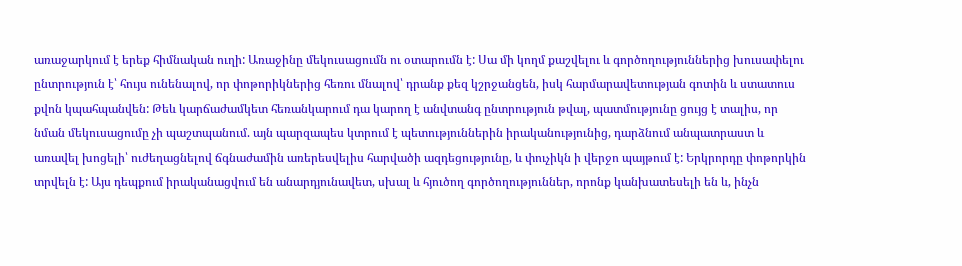առաջարկում է երեք հիմնական ուղի: Առաջինը մեկուսացումն ու օտարումն է: Սա մի կողմ քաշվելու և գործողություններից խուսափելու ընտրություն է՝ հույս ունենալով, որ փոթորիկներից հեռու մնալով՝ դրանք քեզ կշրջանցեն, իսկ հարմարավետության գոտին և ստատուս քվոն կպահպանվեն: Թեև կարճաժամկետ հեռանկարում դա կարող է անվտանգ ընտրություն թվալ, պատմությունը ցույց է տալիս, որ նման մեկուսացումը չի պաշտպանում. այն պարզապես կտրում է պետություններին իրականությունից, դարձնում անպատրաստ և առավել խոցելի՝ ուժեղացնելով ճգնաժամին առերեսվելիս հարվածի ազդեցությունը, և փուչիկն ի վերջո պայթում է: Երկրորդը փոթորկին տրվելն է: Այս դեպքում իրականացվում են անարդյունավետ, սխալ և հյուծող գործողություններ, որոնք կանխատեսելի են և, ինչն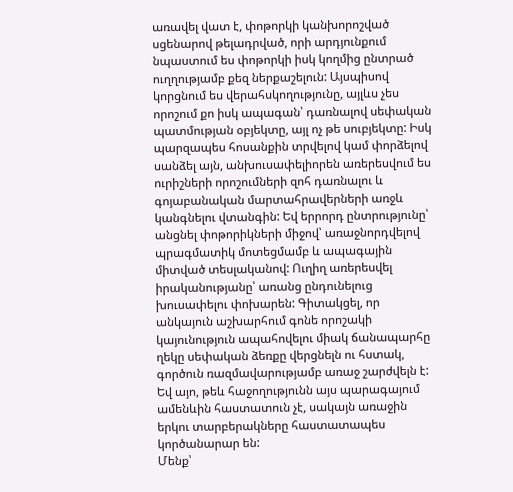առավել վատ է, փոթորկի կանխորոշված սցենարով թելադրված, որի արդյունքում նպաստում ես փոթորկի իսկ կողմից ընտրած ուղղությամբ քեզ ներքաշելուն: Այսպիսով կորցնում ես վերահսկողությունը, այլևս չես որոշում քո իսկ ապագան՝ դառնալով սեփական պատմության օբյեկտը, այլ ոչ թե սուբյեկտը: Իսկ պարզապես հոսանքին տրվելով կամ փորձելով սանձել այն, անխուսափելիորեն առերեսվում ես ուրիշների որոշումների զոհ դառնալու և գոյաբանական մարտահրավերների առջև կանգնելու վտանգին: Եվ երրորդ ընտրությունը՝ անցնել փոթորիկների միջով՝ առաջնորդվելով պրագմատիկ մոտեցմամբ և ապագային միտված տեսլականով: Ուղիղ առերեսվել իրականությանը՝ առանց ընդունելուց խուսափելու փոխարեն: Գիտակցել, որ անկայուն աշխարհում գոնե որոշակի կայունություն ապահովելու միակ ճանապարհը ղեկը սեփական ձեռքը վերցնելն ու հստակ, գործուն ռազմավարությամբ առաջ շարժվելն է: Եվ այո, թեև հաջողությունն այս պարագայում ամենևին հաստատուն չէ, սակայն առաջին երկու տարբերակները հաստատապես կործանարար են:
Մենք՝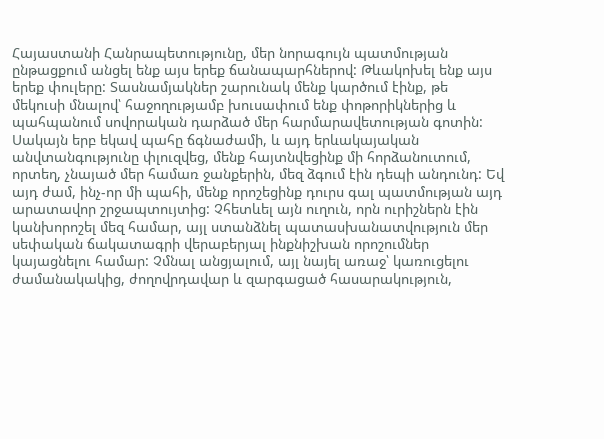Հայաստանի Հանրապետությունը, մեր նորագույն պատմության ընթացքում անցել ենք այս երեք ճանապարհներով: Թևակոխել ենք այս երեք փուլերը: Տասնամյակներ շարունակ մենք կարծում էինք, թե մեկուսի մնալով՝ հաջողությամբ խուսափում ենք փոթորիկներից և պահպանում սովորական դարձած մեր հարմարավետության գոտին: Սակայն երբ եկավ պահը ճգնաժամի, և այդ երևակայական անվտանգությունը փլուզվեց, մենք հայտնվեցինք մի հորձանուտում, որտեղ, չնայած մեր համառ ջանքերին, մեզ ձգում էին դեպի անդունդ: Եվ այդ ժամ, ինչ-որ մի պահի, մենք որոշեցինք դուրս գալ պատմության այդ արատավոր շրջապտույտից: Չհետևել այն ուղուն, որն ուրիշներն էին կանխորոշել մեզ համար, այլ ստանձնել պատասխանատվություն մեր սեփական ճակատագրի վերաբերյալ ինքնիշխան որոշումներ կայացնելու համար: Չմնալ անցյալում, այլ նայել առաջ՝ կառուցելու ժամանակակից, ժողովրդավար և զարգացած հասարակություն,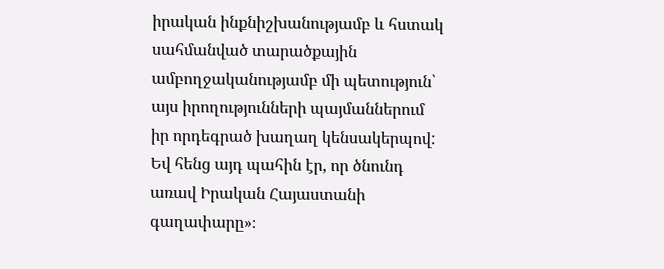իրական ինքնիշխանությամբ և հստակ սահմանված տարածքային ամբողջականությամբ մի պետություն՝ այս իրողությունների պայմաններում իր որդեգրած խաղաղ կենսակերպով: Եվ հենց այդ պահին էր, որ ծնունդ առավ Իրական Հայաստանի գաղափարը»։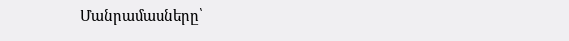Մանրամասները՝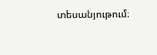տեսանյութում։